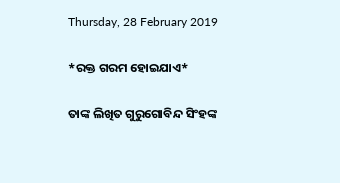Thursday, 28 February 2019

*ରକ୍ତ ଗରମ ହୋଇଯାଏ*

ତାଙ୍କ ଲିଖିତ ଗୁରୁଗୋବିନ୍ଦ ସିଂହଙ୍କ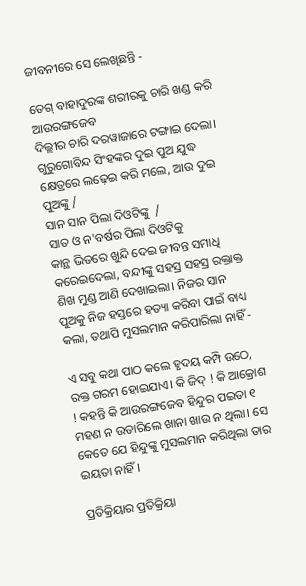ଜୀବନୀରେ ସେ ଲେଖିଛନ୍ତି -

ତେଗ୍ ବାହାଦୁରଙ୍କ ଶରୀରକୁ ଚାରି ଖଣ୍ଡ କରି ଆଉରଙ୍ଗଜେବ
ଦିଲ୍ଲୀର ଚାରି ଦରୱାଜାରେ ଟଙ୍ଗାଇ ଦେଲା। ଗୁରୁଗୋବିନ୍ଦ ସିଂହଙ୍କର ଦୁଇ ପୁଅ ଯୁଦ୍ଧ କ୍ଷେତ୍ରରେ ଲଢ଼େଇ କରି ମଲେ, ଆଉ ଦୁଇ ପୁଅଙ୍କୁ /
ସାନ ସାନ ପିଲା ଦିଓଟିଙ୍କୁ  /
ସାତ ଓ ନ'ବର୍ଷର ପିଲା ଦିଓଟିକୁ
କାନ୍ଥ ଭିତରେ ଖୁନ୍ଦି ଦେଇ ଜୀବନ୍ତ ସମାଧି କରେଇଦେଲା, ବନ୍ଦୀଙ୍କୁ ସହସ୍ର ସହସ୍ର ରକ୍ତାକ୍ତ ଶିଖ ମୁଣ୍ଡ ଆଣି ଦେଖାଇଲା। ନିଜର ସାନ ପୁଅକୁ ନିଜ ହସ୍ତରେ ହତ୍ୟା କରିବା ପାଇଁ ବାଧ୍ୟ କଲା, ତଥାପି ମୁସଲମାନ କରିପାରିଲା ନାହିଁ -

ଏ ସବୁ କଥା ପାଠ କଲେ ହୃଦୟ କମ୍ପି ଉଠେ, ରକ୍ତ ଗରମ ହୋଇଯାଏ। କି ଜିଦ୍ ! କି ଆକ୍ରୋଶ ! କହନ୍ତି କି ଆଉରଙ୍ଗଜେବ ହିନ୍ଦୁର ପଇତା ୧ ମହଣ ନ ଉତାରିଲେ ଖାନା ଖାଉ ନ ଥିଲା। ସେ କେତେ ଯେ ହିନ୍ଦୁଙ୍କୁ ମୁସଲମାନ କରିଥିଲା ତାର ଇୟତା ନାହିଁ।

ପ୍ରତିକ୍ରିୟାର ପ୍ରତିକ୍ରିୟା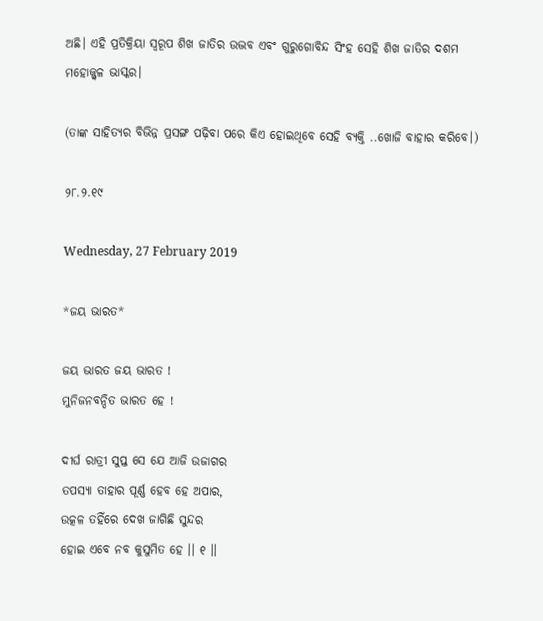ଅଛି। ଏହି ପ୍ରତିକ୍ରିୟା ସ୍ଵରୂପ ଶିଖ ଜାତିର ଉଦ୍ଭବ ଏବଂ ଗୁରୁଗୋବିନ୍ଦ ସିଂହ ସେହି ଶିଖ ଜାତିର ଦଶମ ମହୋଜ୍ଜ୍ଵଳ ଭାସ୍କର।

(ତାଙ୍କ ସାହିତ୍ୟର ବିଭିନ୍ନ ପ୍ରସଙ୍ଗ ପଢ଼ିବା ପରେ କିଏ ହୋଇଥିବେ ସେହି ବ୍ୟକ୍ତି ..ଖୋଜି ବାହାର କରିବେ।)

୨୮.୨.୧୯

Wednesday, 27 February 2019

*ଜୟ ଭାରତ*

ଜୟ ଭାରତ ଜୟ ଭାରତ !
ମୁନିଜନବନ୍ଦିତ ଭାରତ ହେ !

ଦୀର୍ଘ ରାତ୍ରୀ ସୁପ୍ତ ସେ ଯେ ଆଜି ଉଜାଗର
ତପସ୍ୟା ତାହାର ପୂର୍ଣ୍ଣ ହେବ ହେ ଅପାର,
ଉତ୍କଳ ତହିଁରେ ଦେଖ ଜାଗିଛି ସୁନ୍ଦର
ହୋଇ ଏବେ ନବ କୁସୁମିତ ହେ ।। ୧ ।।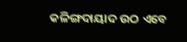କଳିଙ୍ଗଦାୟାଦ ଉଠ ଏବେ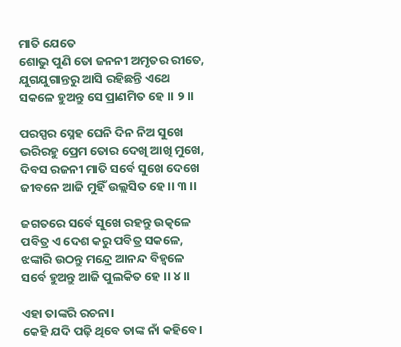ମାତି ଯେତେ
ଶୋଭୁ ପୁଣି ତୋ ଜନନୀ ଅମୃତର ରୀତେ,
ଯୁଗଯୁଗାନ୍ତରୁ ଆସି ରହିଛନ୍ତି ଏଥେ
ସକଳେ ହୁଅନ୍ତୁ ସେ ପ୍ରାଣମିତ ହେ ।। ୨ ।।

ପରସ୍ପର ସ୍ନେହ ଘେନି ଦିନ ନିଅ ସୁଖେ
ଭରିରହୁ ପ୍ରେମ ତୋର ଦେଖି ଆଖି ମୁଖେ,
ଦିବସ ରଜନୀ ମାତି ସର୍ବେ ସୁଖେ ଦେଖେ
ଜୀବନେ ଆଜି ମୁହିଁ ଉଲ୍ଲସିତ ହେ ।। ୩ ।।

ଜଗତରେ ସର୍ବେ ସୁଖେ ରହନ୍ତୁ ଉତ୍କଳେ
ପବିତ୍ର ଏ ଦେଶ କରୁ ପବିତ୍ର ସକଳେ,
ଝଙ୍କାରି ଉଠନ୍ତୁ ମନ୍ଦ୍ରେ ଆନନ୍ଦ ବିହ୍ଵଳେ
ସର୍ବେ ହୁଅନ୍ତୁ ଆଜି ପୁଲକିତ ହେ ।। ୪ ।।

ଏହା ତାଙ୍କରି ରଚନା।
କେହି ଯଦି ପଢ଼ି ଥିବେ ତାଙ୍କ ନାଁ କହିବେ।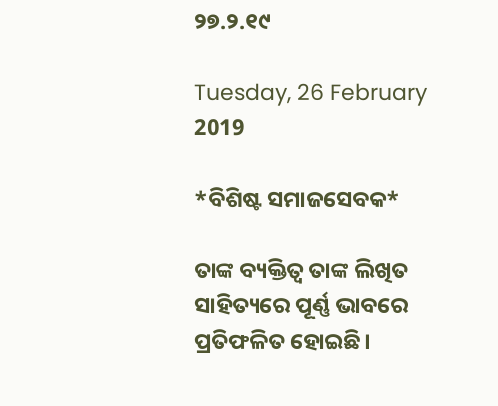୨୭.୨.୧୯

Tuesday, 26 February 2019

*ବିଶିଷ୍ଟ ସମାଜସେବକ*

ତାଙ୍କ ବ୍ୟକ୍ତିତ୍ବ ତାଙ୍କ ଲିଖିତ ସାହିତ୍ୟରେ ପୂର୍ଣ୍ଣ ଭାବରେ ପ୍ରତିଫଳିତ ହୋଇଛି।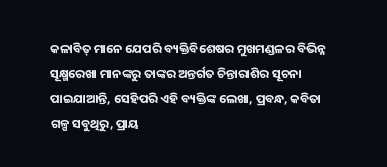କଳାବିତ୍ ମାନେ ଯେପରି ବ୍ୟକ୍ତିବିଶେଷର ମୁଖମଣ୍ଡଳର ବିଭିନ୍ନ ସୂକ୍ଷ୍ମରେଖା ମାନଙ୍କରୁ ତାଙ୍କର ଅନ୍ତର୍ଗତ ଚିନ୍ତାରାଶିର ସୂଚନା ପାଇଯାଆନ୍ତି, ସେହିପରି ଏହି ବ୍ୟକ୍ତିଙ୍କ ଲେଖା, ପ୍ରବନ୍ଧ, କବିତା ଗଳ୍ପ ସବୁଥିରୁ, ପ୍ରାୟ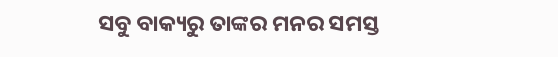ସବୁ ବାକ୍ୟରୁ ତାଙ୍କର ମନର ସମସ୍ତ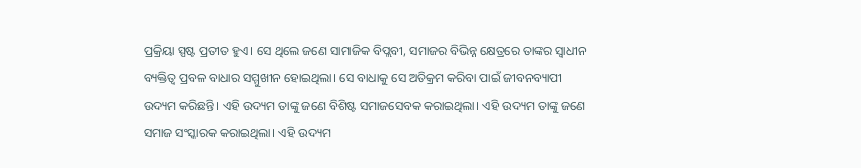ପ୍ରକ୍ରିୟା ସ୍ପଷ୍ଟ ପ୍ରତୀତ ହୁଏ। ସେ ଥିଲେ ଜଣେ ସାମାଜିକ ବିପ୍ଲବୀ, ସମାଜର ବିଭିନ୍ନ କ୍ଷେତ୍ରରେ ତାଙ୍କର ସ୍ୱାଧୀନ ବ୍ୟକ୍ତିତ୍ୱ ପ୍ରବଳ ବାଧାର ସମ୍ମୁଖୀନ ହୋଇଥିଲା। ସେ ବାଧାକୁ ସେ ଅତିକ୍ରମ କରିବା ପାଇଁ ଜୀବନବ୍ୟାପୀ ଉଦ୍ୟମ କରିଛନ୍ତି। ଏହି ଉଦ୍ୟମ ତାଙ୍କୁ ଜଣେ ବିଶିଷ୍ଟ ସମାଜସେବକ କରାଇଥିଲା। ଏହି ଉଦ୍ୟମ ତାଙ୍କୁ ଜଣେ ସମାଜ ସଂସ୍କାରକ କରାଇଥିଲା। ଏହି ଉଦ୍ୟମ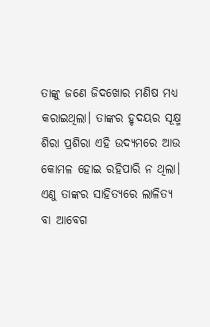ତାଙ୍କୁ ଜଣେ ଜିଦଖୋର ମଣିଷ ମଧ୍ୟ କରାଇଥିଲା। ତାଙ୍କର ହୃଦୟର ସୂକ୍ଷ୍ମ ଶିରା ପ୍ରଶିରା ଏହି ଉଦ୍ୟମରେ ଆଉ କୋମଳ ହୋଇ ରହିପାରି ନ ଥିଲା। ଏଣୁ ତାଙ୍କର ସାହିତ୍ୟରେ ଲାଳିତ୍ୟ ବା ଆବେଗ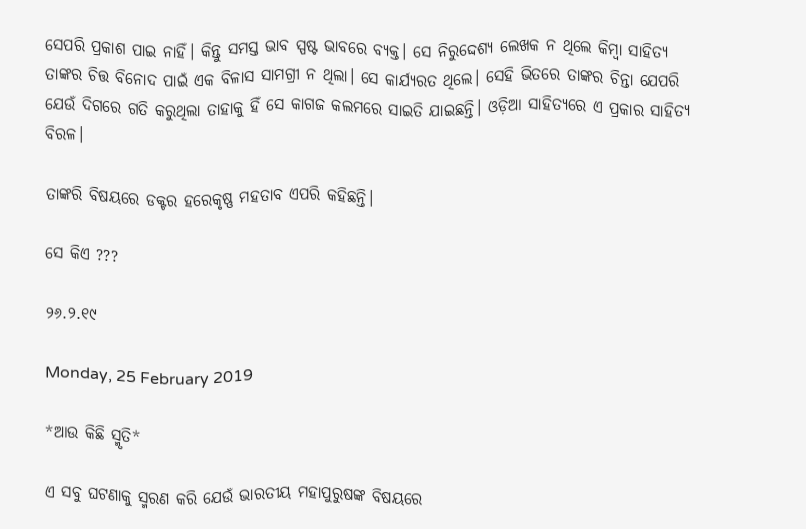ସେପରି ପ୍ରକାଶ ପାଇ ନାହିଁ। କିନ୍ତୁ ସମସ୍ତ ଭାବ ସ୍ପଷ୍ଟ ଭାବରେ ବ୍ୟକ୍ତ। ସେ ନିରୁଦ୍ଦେଶ୍ୟ ଲେଖକ ନ ଥିଲେ କିମ୍ବା ସାହିତ୍ୟ ତାଙ୍କର ଚିତ୍ତ ବିନୋଦ ପାଇଁ ଏକ ବିଳାସ ସାମଗ୍ରୀ ନ ଥିଲା। ସେ କାର୍ଯ୍ୟରତ ଥିଲେ। ସେହି ଭିତରେ ତାଙ୍କର ଚିନ୍ତା ଯେପରି ଯେଉଁ ଦିଗରେ ଗତି କରୁଥିଲା ତାହାକୁ ହିଁ ସେ କାଗଜ କଲମରେ ସାଇତି ଯାଇଛନ୍ତି। ଓଡ଼ିଆ ସାହିତ୍ୟରେ ଏ ପ୍ରକାର ସାହିତ୍ୟ ବିରଳ।

ତାଙ୍କରି ବିଷୟରେ ଡକ୍ଟର ହରେକୃଷ୍ଣ ମହତାବ ଏପରି କହିଛନ୍ତି।

ସେ କିଏ ???

୨୬.୨.୧୯

Monday, 25 February 2019

*ଆଉ କିଛି ସ୍ମୃତି*

ଏ ସବୁ ଘଟଣାକୁ ସ୍ମରଣ କରି ଯେଉଁ ଭାରତୀୟ ମହାପୁରୁଷଙ୍କ ବିଷୟରେ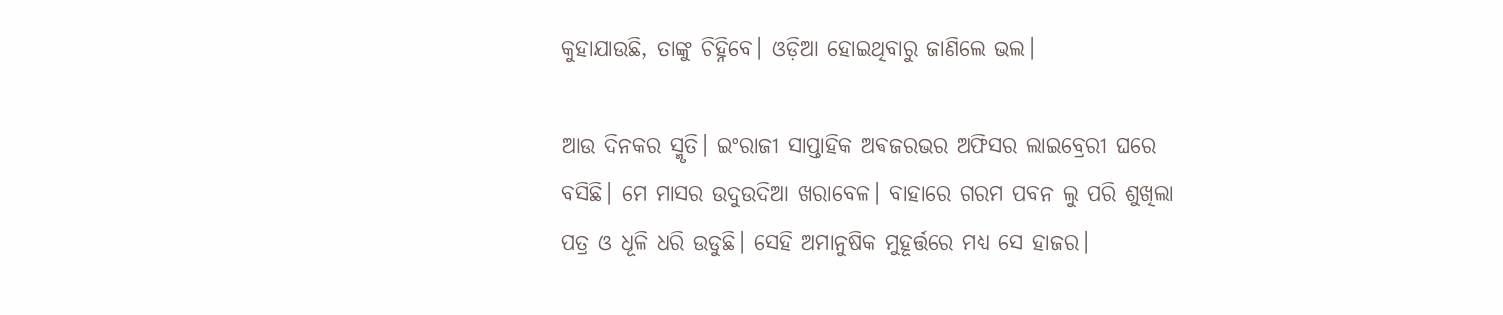କୁହାଯାଉଛି, ତାଙ୍କୁ ଚିହ୍ନିବେ। ଓଡ଼ିଆ ହୋଇଥିବାରୁ ଜାଣିଲେ ଭଲ।

ଆଉ ଦିନକର ସ୍ମୃତି। ଇଂରାଜୀ ସାପ୍ତାହିକ ଅଵଜରଭର ଅଫିସର ଲାଇବ୍ରେରୀ ଘରେ ବସିଛି। ମେ ମାସର ଉଦୁଉଦିଆ ଖରାବେଳ। ବାହାରେ ଗରମ ପବନ ଲୁ ପରି ଶୁଖିଲା ପତ୍ର ଓ ଧୂଳି ଧରି ଉଡୁଛି। ସେହି ଅମାନୁଷିକ ମୁହୂର୍ତ୍ତରେ ମଧ୍ୟ ସେ ହାଜର।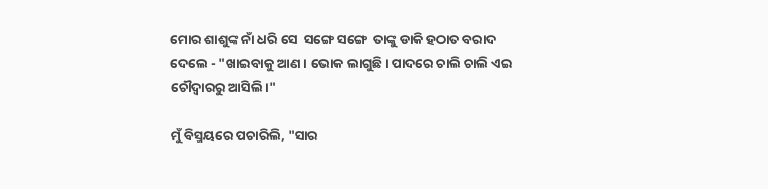ମୋର ଶାଶୁଙ୍କ ନାଁ ଧରି ସେ  ସଙ୍ଗେ ସଙ୍ଗେ  ତାଙ୍କୁ ଡାକି ହଠାତ ବରାଦ ଦେଲେ - "ଖାଇବାକୁ ଆଣ। ଭୋକ ଲାଗୁଛି। ପାଦରେ ଚାଲି ଚାଲି ଏଇ ଚୌଦ୍ୱାରରୁ ଆସିଲି।"

ମୁଁ ବିସ୍ମୟରେ ପଚାରିଲି, "ସାର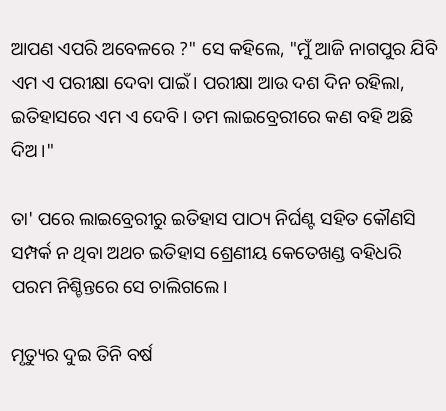ଆପଣ ଏପରି ଅବେଳରେ ?" ସେ କହିଲେ, "ମୁଁ ଆଜି ନାଗପୁର ଯିବି ଏମ ଏ ପରୀକ୍ଷା ଦେବା ପାଇଁ। ପରୀକ୍ଷା ଆଉ ଦଶ ଦିନ ରହିଲା, ଇତିହାସରେ ଏମ ଏ ଦେବି। ତମ ଲାଇବ୍ରେରୀରେ କଣ ବହି ଅଛି ଦିଅ।"

ତା' ପରେ ଲାଇବ୍ରେରୀରୁ ଇତିହାସ ପାଠ୍ୟ ନିର୍ଘଣ୍ଟ ସହିତ କୌଣସି ସମ୍ପର୍କ ନ ଥିବା ଅଥଚ ଇତିହାସ ଶ୍ରେଣୀୟ କେତେଖଣ୍ଡ ବହିଧରି ପରମ ନିଶ୍ଚିନ୍ତରେ ସେ ଚାଲିଗଲେ।

ମୃତ୍ୟୁର ଦୁଇ ତିନି ବର୍ଷ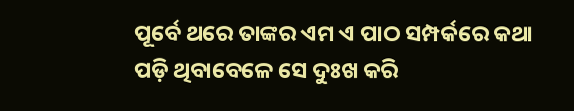ପୂର୍ବେ ଥରେ ତାଙ୍କର ଏମ ଏ ପାଠ ସମ୍ପର୍କରେ କଥା ପଡ଼ି ଥିବାବେଳେ ସେ ଦୁଃଖ କରି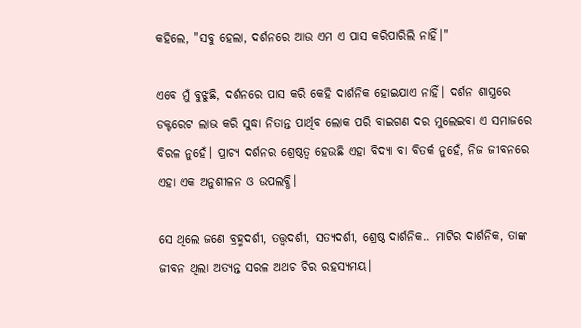କହିଲେ, "ସବୁ ହେଲା, ଦର୍ଶନରେ ଆଉ ଏମ ଏ ପାସ କରିପାରିଲି ନାହିଁ।"

ଏବେ ମୁଁ ବୁଝୁଛି, ଦର୍ଶନରେ ପାସ କରି କେହି ଦାର୍ଶନିକ ହୋଇଯାଏ ନାହିଁ। ଦର୍ଶନ ଶାସ୍ତ୍ରରେ ଡକ୍ଟରେଟ ଲାଭ କରି ସୁଦ୍ଧା ନିତାନ୍ତ ପାର୍ଥିବ ଲୋକ ପରି ବାଇଗଣ ଦର ମୁଲେଇବା ଏ ସମାଜରେ ବିରଳ ନୁହେଁ। ପ୍ରାଚ୍ୟ ଦର୍ଶନର ଶ୍ରେଷ୍ଠତ୍ଵ ହେଉଛି ଏହା ବିଦ୍ୟା ବା ବିତର୍କ ନୁହେଁ, ନିଜ ଜୀବନରେ ଏହା ଏକ ଅନୁଶୀଳନ ଓ ଉପଲବ୍ଧି।

ସେ ଥିଲେ ଜଣେ ବ୍ରହ୍ମଦର୍ଶୀ, ତତ୍ତ୍ୱଦର୍ଶୀ, ସତ୍ୟଦର୍ଶୀ, ଶ୍ରେଷ୍ଠ ଦାର୍ଶନିକ.. ମାଟିର ଦାର୍ଶନିକ, ତାଙ୍କ ଜୀବନ ଥିଲା ଅତ୍ୟନ୍ତ ସରଳ ଅଥଚ ଚିର ରହସ୍ୟମୟ।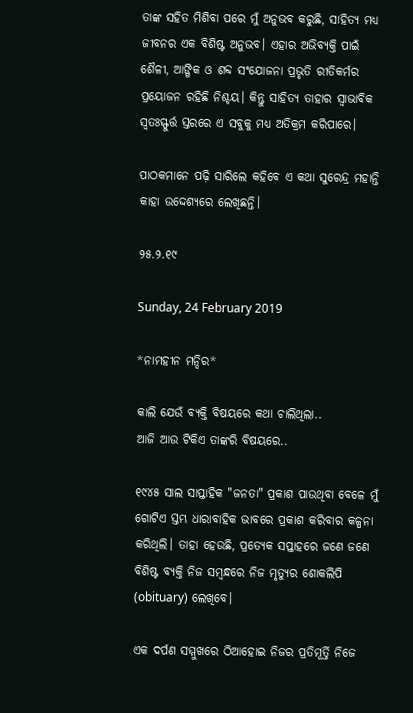ତାଙ୍କ ସହିତ ମିଶିବା ପରେ ମୁଁ ଅନୁଭବ କରୁଛି, ସାହିତ୍ୟ ମଧ୍ୟ ଜୀବନର ଏକ ବିଶିଷ୍ଟ ଅନୁଭବ। ଏହାର ଅଭିବ୍ୟକ୍ତି ପାଇଁ ଶୈଳୀ, ଆଙ୍ଗିକ ଓ ଶବ୍ଦ ସଂଯୋଜନା ପ୍ରଭୃତି ରୀତିକର୍ମର ପ୍ରୟୋଜନ ରହିଛି ନିଶ୍ଚୟ। କିନ୍ତୁ ସାହିତ୍ୟ ତାହାର ସ୍ୱାଭାବିକ ସ୍ଵତଃସ୍ଫୁର୍ତ୍ତ ସ୍ତରରେ ଏ ସବୁକୁ ମଧ୍ୟ ଅତିକ୍ରମ କରିପାରେ।

ପାଠକମାନେ ପଢ଼ି ସାରିଲେ କହିବେ ଏ କଥା ସୁରେନ୍ଦ୍ର ମହାନ୍ତି କାହା ଉଦ୍ଦେଶ୍ୟରେ ଲେଖିଛନ୍ତି।

୨୫.୨.୧୯

Sunday, 24 February 2019

*ନାମହୀନ ମନ୍ଦିର*

କାଲି ଯେଉଁ ବ୍ୟକ୍ତି ବିଷୟରେ କଥା ଚାଲିଥିଲା..
ଆଜି ଆଉ ଟିକିଏ ତାଙ୍କରି ବିଷୟରେ..

୧୯୪୫ ସାଲ ସାପ୍ତାହିକ "ଜନତା" ପ୍ରକାଶ ପାଉଥିବା ବେଳେ ମୁଁ ଗୋଟିଏ ସ୍ତମ୍ଭ ଧାରାବାହିକ ଭାବରେ ପ୍ରକାଶ କରିବାର କଳ୍ପନା କରିଥିଲି। ତାହା ହେଉଛି, ପ୍ରତ୍ୟେକ ସପ୍ତାହରେ ଜଣେ ଜଣେ ବିଶିଷ୍ଟ ବ୍ୟକ୍ତି ନିଜ ସମ୍ବନ୍ଧରେ ନିଜ ମୃତ୍ୟୁର ଶୋକଲିପି (obituary) ଲେଖିବେ।

ଏକ ଦର୍ପଣ ସମ୍ମୁଖରେ ଠିଆହୋଇ ନିଜର ପ୍ରତିମୂର୍ତ୍ତି ନିଜେ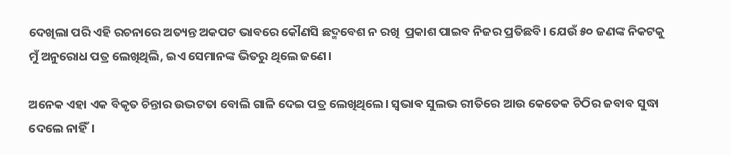ଦେଖିଲା ପରି ଏହି ରଚନାରେ ଅତ୍ୟନ୍ତ ଅକପଟ ଭାବରେ କୌଣସି ଛଦ୍ମବେଶ ନ ରଖି  ପ୍ରକାଶ ପାଇବ ନିଜର ପ୍ରତିଛବି। ଯେଉଁ ୫୦ ଜଣଙ୍କ ନିକଟକୁ ମୁଁ ଅନୁରୋଧ ପତ୍ର ଲେଖିଥିଲି, ଇଏ ସେମାନଙ୍କ ଭିତରୁ ଥିଲେ ଜଣେ।

ଅନେକ ଏହା ଏକ ବିକୃତ ଚିନ୍ତାର ଉଦ୍ଭଟତା ବୋଲି ଗାଳି ଦେଇ ପତ୍ର ଲେଖିଥିଲେ। ସ୍ଵଭାଵ ସୁଲଭ ରୀତିରେ ଆଉ କେତେକ ଚିଠିର ଜବାବ ସୁଦ୍ଧା ଦେଲେ ନାହିଁ।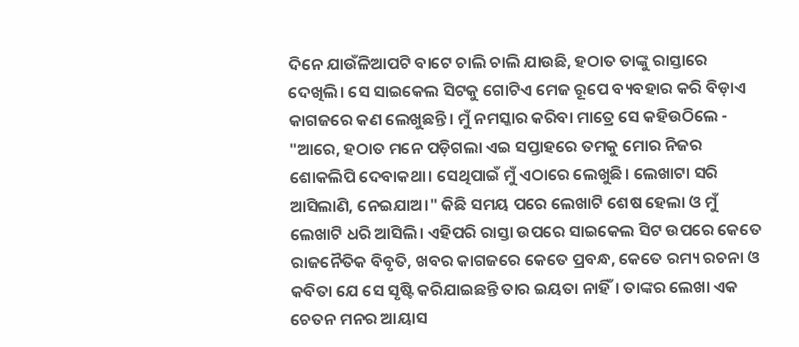ଦିନେ ଯାଉଁଳିଆପଟି ବାଟେ ଚାଲି ଚାଲି ଯାଉଛି, ହଠାତ ତାଙ୍କୁ ରାସ୍ତାରେ ଦେଖିଲି। ସେ ସାଇକେଲ ସିଟକୁ ଗୋଟିଏ ମେଜ ରୂପେ ବ୍ୟବହାର କରି ବିଡ଼ାଏ କାଗଜରେ କଣ ଲେଖୁଛନ୍ତି। ମୁଁ ନମସ୍କାର କରିବା ମାତ୍ରେ ସେ କହିଉଠିଲେ - "ଆରେ, ହଠାତ ମନେ ପଡ଼ିଗଲା ଏଇ ସପ୍ତାହରେ ତମକୁ ମୋର ନିଜର ଶୋକଲିପି ଦେବାକଥା। ସେଥିପାଇଁ ମୁଁ ଏଠାରେ ଲେଖୁଛି। ଲେଖାଟା ସରି ଆସିଲାଣି, ନେଇଯାଅ।" କିଛି ସମୟ ପରେ ଲେଖାଟି ଶେଷ ହେଲା ଓ ମୁଁ ଲେଖାଟି ଧରି ଆସିଲି। ଏହିପରି ରାସ୍ତା ଉପରେ ସାଇକେଲ ସିଟ ଉପରେ କେତେ ରାଜନୈତିକ ବିବୃତି, ଖବର କାଗଜରେ କେତେ ପ୍ରବନ୍ଧ, କେତେ ରମ୍ୟ ରଚନା ଓ କବିତା ଯେ ସେ ସୃଷ୍ଟି କରିଯାଇଛନ୍ତି ତାର ଇୟତା ନାହିଁ। ତାଙ୍କର ଲେଖା ଏକ ଚେତନ ମନର ଆୟାସ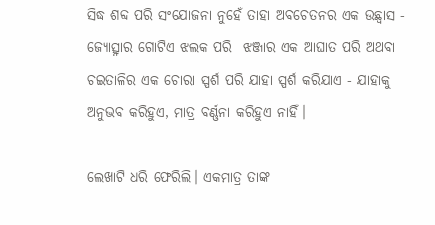ସିଦ୍ଧ ଶବ୍ଦ ପରି ସଂଯୋଜନା ନୁହେଁ ତାହା ଅବଚେତନର ଏକ ଉଛ୍ୱାସ - ଜ୍ୟୋତ୍ସ୍ନାର ଗୋଟିଏ ଝଲକ ପରି  ଝଞ୍ଜାର ଏକ ଆଘାତ ପରି ଅଥବା ଚଇତାଳିର ଏକ ଚୋରା ସ୍ପର୍ଶ ପରି ଯାହା ସ୍ପର୍ଶ କରିଯାଏ - ଯାହାକୁ ଅନୁଭବ କରିହୁଏ, ମାତ୍ର ବର୍ଣ୍ଣନା କରିହୁଏ ନାହିଁ।

ଲେଖାଟି ଧରି ଫେରିଲି। ଏକମାତ୍ର ତାଙ୍କ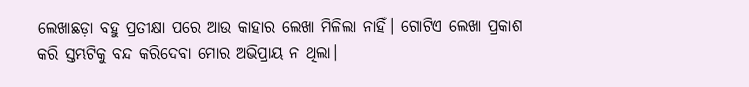ଲେଖାଛଡ଼ା ବହୁ ପ୍ରତୀକ୍ଷା ପରେ ଆଉ କାହାର ଲେଖା ମିଳିଲା ନାହିଁ। ଗୋଟିଏ ଲେଖା ପ୍ରକାଶ କରି ସ୍ତମ୍ଭଟିକୁ ବନ୍ଦ କରିଦେବା ମୋର ଅଭିପ୍ରାୟ ନ ଥିଲା।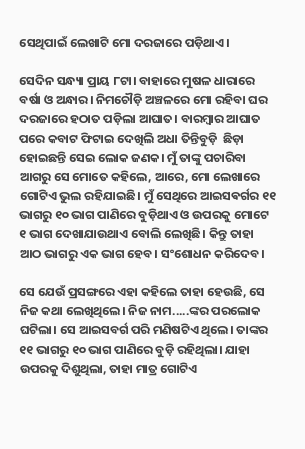ସେଥିପାଇଁ ଲେଖାଟି ମୋ ଦରଜାରେ ପଡ଼ିଥାଏ।

ସେଦିନ ସନ୍ଧ୍ୟା ପ୍ରାୟ ୮ଟା। ବାହାରେ ମୁଷଳ ଧାରାରେ ବର୍ଷା ଓ ଅନ୍ଧାର। ନିମଚୌଡ଼ି ଅଞ୍ଚଳରେ ମୋ ରହିବା ଘର ଦରଜାରେ ହଠାତ ପଡ଼ିଲା ଆଘାତ। ବାରମ୍ବାର ଆଘାତ ପରେ କବାଟ ଫିଟାଇ ଦେଖିଲି ଅଧା ତିନ୍ତିବୁଡ଼ି  ଛିଡ଼ା ହୋଇଛନ୍ତି ସେଇ ଲୋକ ଜଣକ। ମୁଁ ତାଙ୍କୁ ପଚାରିବା ଆଗରୁ ସେ ମୋତେ କହିଲେ, ଆରେ, ମୋ ଲେଖାରେ ଗୋଟିଏ ଭୁଲ ରହିଯାଇଛି। ମୁଁ ସେଥିରେ ଆଇସଵର୍ଗର ୧୧ ଭାଗରୁ ୧୦ ଭାଗ ପାଣିରେ ବୁଡ଼ିଥାଏ ଓ ଉପରକୁ ମୋଟେ ୧ ଭାଗ ଦେଖାଯାଉଥାଏ ବୋଲି ଲେଖିଛି। କିନ୍ତୁ ତାହା ଆଠ ଭାଗରୁ ଏକ ଭାଗ ହେବ। ସଂଶୋଧନ କରିଦେବ।

ସେ ଯେଉଁ ପ୍ରସଙ୍ଗରେ ଏହା କହିଲେ ତାହା ହେଉଛି, ସେ ନିଜ କଥା ଲେଖିଥିଲେ। ନିଜ ନାମ.....ଙ୍କର ପରଲୋକ ଘଟିଲା। ସେ ଆଇସବର୍ଗ ପରି ମଣିଷଟିଏ ଥିଲେ। ତାଙ୍କର ୧୧ ଭାଗରୁ ୧୦ ଭାଗ ପାଣିରେ ବୁଡ଼ି ରହିଥିଲା। ଯାହା ଉପରକୁ ଦିଶୁଥିଲା, ତାହା ମାତ୍ର ଗୋଟିଏ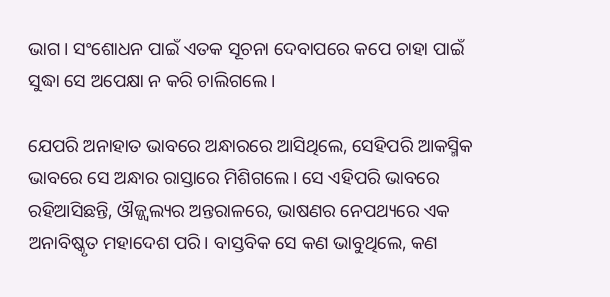ଭାଗ। ସଂଶୋଧନ ପାଇଁ ଏତକ ସୂଚନା ଦେବାପରେ କପେ ଚାହା ପାଇଁ ସୁଦ୍ଧା ସେ ଅପେକ୍ଷା ନ କରି ଚାଲିଗଲେ।

ଯେପରି ଅନାହାତ ଭାବରେ ଅନ୍ଧାରରେ ଆସିଥିଲେ, ସେହିପରି ଆକସ୍ମିକ ଭାବରେ ସେ ଅନ୍ଧାର ରାସ୍ତାରେ ମିଶିଗଲେ। ସେ ଏହିପରି ଭାବରେ ରହିଆସିଛନ୍ତି, ଔଜ୍ଜ୍ୱଲ୍ୟର ଅନ୍ତରାଳରେ, ଭାଷଣର ନେପଥ୍ୟରେ ଏକ ଅନାବିଷ୍କୃତ ମହାଦେଶ ପରି। ବାସ୍ତବିକ ସେ କଣ ଭାବୁଥିଲେ, କଣ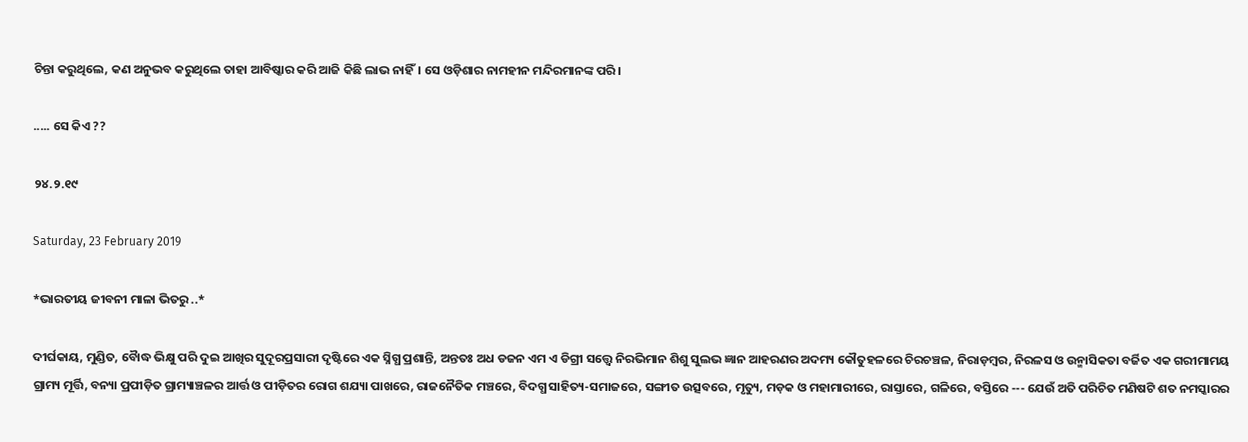ଚିନ୍ତା କରୁଥିଲେ, କଣ ଅନୁଭବ କରୁଥିଲେ ତାହା ଆବିଷ୍କାର କରି ଆଜି କିଛି ଲାଭ ନାହିଁ। ସେ ଓଡ଼ିଶାର ନାମହୀନ ମନ୍ଦିରମାନଙ୍କ ପରି।

..... ସେ କିଏ ??

୨୪.୨.୧୯

Saturday, 23 February 2019

*ଭାରତୀୟ ଜୀବନୀ ମାଳା ଭିତରୁ ..*

ଦୀର୍ଘକାୟ, ମୁଣ୍ଡିତ, ବୋୖଦ୍ଧ ଭିକ୍ଷୁ ପରି ଦୁଇ ଆଖିର ସୁଦୂରପ୍ରସାରୀ ଦୃଷ୍ଟିରେ ଏକ ସ୍ନିଗ୍ଧ ପ୍ରଶାନ୍ତି, ଅନ୍ତତଃ ଅଧ ଡଜନ ଏମ ଏ ଡିଗ୍ରୀ ସତ୍ତ୍ୱେ ନିରଭିମାନ ଶିଶୁ ସୁଲଭ ଜ୍ଞାନ ଆହରଣର ଅଦମ୍ୟ କୌତୁହଳରେ ଚିରଚଞ୍ଚଳ, ନିରାଡ଼ମ୍ବର, ନିରଳସ ଓ ଉନ୍ମାସିକତା ବର୍ଜିତ ଏକ ଗରୀମାମୟ ଗ୍ରାମ୍ୟ ମୂର୍ତ୍ତି, ବନ୍ୟା ପ୍ରପୀଡ଼ିତ ଗ୍ରାମ୍ୟାଞ୍ଚଳର ଆର୍ତ୍ତ ଓ ପୀଡ଼ିତର ରୋଗ ଶଯ୍ୟା ପାଖରେ, ରାଜନୈତିକ ମଞ୍ଚରେ, ବିଦଗ୍ଧ ସାହିତ୍ୟ-ସମାଜରେ, ସଙ୍ଗୀତ ଉତ୍ସବରେ, ମୃତ୍ୟୁ, ମଡ଼କ ଓ ମହାମାରୀରେ, ରାସ୍ତାରେ, ଗଳିରେ, ବସ୍ତିରେ --- ଯେଉଁ ଅତି ପରିଚିତ ମଣିଷଟି ଶତ ନମସ୍କାରର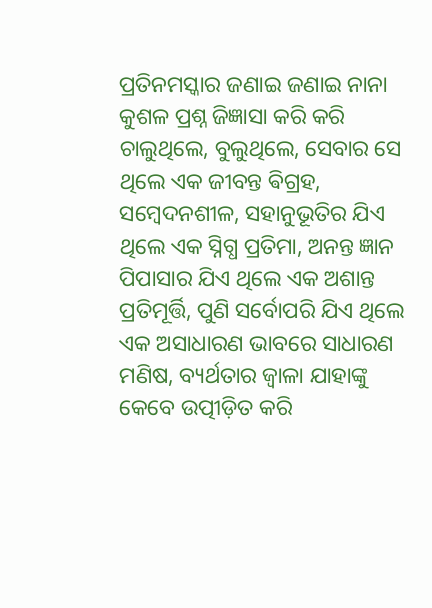ପ୍ରତିନମସ୍କାର ଜଣାଇ ଜଣାଇ ନାନା କୁଶଳ ପ୍ରଶ୍ନ ଜିଜ୍ଞାସା କରି କରି
ଚାଲୁଥିଲେ, ବୁଲୁଥିଲେ, ସେବାର ସେ ଥିଲେ ଏକ ଜୀବନ୍ତ ଵିଗ୍ରହ, ସମ୍ବେଦନଶୀଳ, ସହାନୁଭୂତିର ଯିଏ ଥିଲେ ଏକ ସ୍ନିଗ୍ଧ ପ୍ରତିମା, ଅନନ୍ତ ଜ୍ଞାନ ପିପାସାର ଯିଏ ଥିଲେ ଏକ ଅଶାନ୍ତ ପ୍ରତିମୂର୍ତ୍ତି, ପୁଣି ସର୍ବୋପରି ଯିଏ ଥିଲେ ଏକ ଅସାଧାରଣ ଭାବରେ ସାଧାରଣ ମଣିଷ, ବ୍ୟର୍ଥତାର ଜ୍ୱାଳା ଯାହାଙ୍କୁ କେବେ ଉତ୍ପୀଡ଼ିତ କରି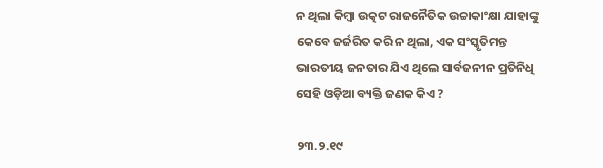ନ ଥିଲା କିମ୍ବା ଉତ୍କଟ ରାଜନୈତିକ ଉଚ୍ଚାକାଂକ୍ଷା ଯାହାଙ୍କୁ କେବେ ଜର୍ଜରିତ କରି ନ ଥିଲା, ଏକ ସଂସ୍କୃତିମନ୍ତ ଭାରତୀୟ ଜନତାର ଯିଏ ଥିଲେ ସାର୍ବଜନୀନ ପ୍ରତିନିଧି ସେହି ଓଡ଼ିଆ ବ୍ୟକ୍ତି ଜଣକ କିଏ ?

୨୩.୨.୧୯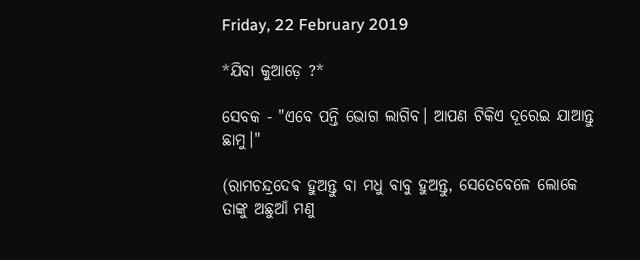Friday, 22 February 2019

*ଯିବା କୁଆଡ଼େ ?*

ସେବକ - "ଏବେ ପନ୍ତି ଭୋଗ ଲାଗିବ। ଆପଣ ଟିକିଏ ଦୂରେଇ ଯାଆନ୍ତୁ ଛାମୁ।"

(ରାମଚନ୍ଦ୍ରଦେଵ ହୁଅନ୍ତୁ ବା ମଧୁ ବାବୁ ହୁଅନ୍ତୁ, ସେତେବେଳେ ଲୋକେ ତାଙ୍କୁ ଅଛୁଆଁ ମଣୁ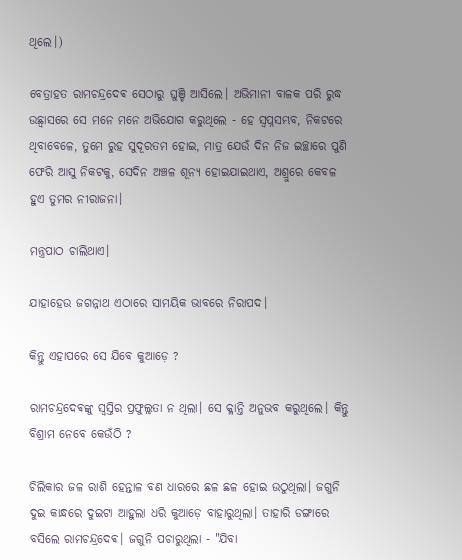ଥିଲେ।)

ବେତ୍ରାହତ ରାମଚନ୍ଦ୍ରଦେଵ ସେଠାରୁ ଘୁଞ୍ଚି ଆସିଲେ। ଅଭିମାନୀ ବାଳକ ପରି ରୁଦ୍ଧ ଉଛ୍ବାସରେ ସେ ମନେ ମନେ ଅଭିଯୋଗ କରୁଥିଲେ - ହେ ସ୍ୱପ୍ନସମ୍ଭବ, ନିକଟରେ ଥିବାବେଳେ, ତୁମେ ରୁହ ସୁଦୂରତମ ହୋଇ, ମାତ୍ର ଯେଉଁ ଦିନ ନିଜ ଇଚ୍ଛାରେ ପୁଣି ଫେରି ଆସୁ ନିକଟକୁ, ସେଦିନ ଅଞ୍ଚଳ ଶୂନ୍ୟ ହୋଇଯାଇଥାଏ, ଅଶ୍ରୁରେ କେବଳ ହୁଏ ତୁମର ନୀରାଜନା।

ମନ୍ତ୍ରପାଠ ଚାଲିଥାଏ।

ଯାହାହେଉ ଜଗନ୍ନାଥ ଏଠାରେ ସାମୟିକ ଭାବରେ ନିରାପଦ।

କିନ୍ତୁ ଏହାପରେ ସେ ଯିବେ କୁଆଡ଼େ ?

ରାମଚନ୍ଦ୍ରଦେଵଙ୍କୁ ସ୍ୱସ୍ତିର ପ୍ରଫୁଲ୍ଲତା ନ ଥିଲା। ସେ କ୍ଳାନ୍ତି ଅନୁଭବ କରୁଥିଲେ। କିନ୍ତୁ ବିଶ୍ରାମ ନେବେ କେଉଁଠି ?

ଚିଲିକାର ଜଳ ରାଶି ହେନ୍ତାଳ ବଣ ଧାରରେ ଛଳ ଛଳ ହୋଇ ଉଠୁଥିଲା। ଜଗୁନି ଦୁଇ କାନ୍ଧରେ ଦୁଇଟା ଆହୁଲା ଧରି କୁଆଡ଼େ ବାହାରୁଥିଲା। ତାହାରି ଡଙ୍ଗାରେ ବସିଲେ ରାମଚନ୍ଦ୍ରଦେଵ। ଜଗୁନି ପଚାରୁଥିଲା - "ଯିବା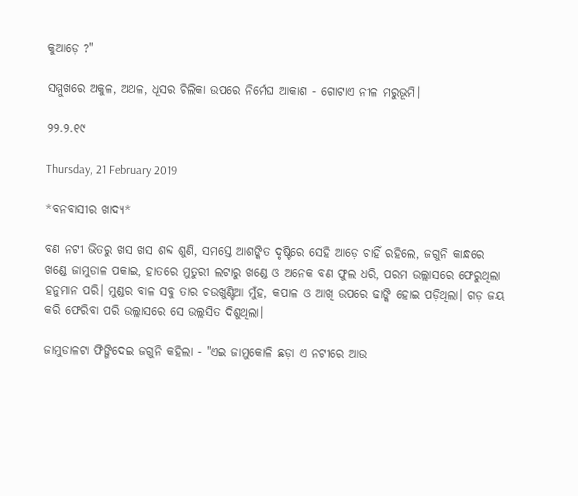କୁଆଡ଼େ ?"

ସମ୍ମୁଖରେ ଅକୁଳ, ଅଥଳ, ଧୂସର ଚିଲିକା ଉପରେ ନିର୍ମେଘ ଆକାଶ - ଗୋଟାଏ ନୀଳ ମରୁଭୂମି।

୨୨.୨.୧୯

Thursday, 21 February 2019

*ବନବାସୀର ଖାଦ୍ୟ*

ବଣ ନଟୀ ଭିତରୁ ଖସ ଖସ ଶବ୍ଦ ଶୁଣି, ସମସ୍ତେ ଆଶଙ୍କିତ ଦୃଷ୍ଟିରେ ସେହି ଆଡ଼େ ଚାହିଁ ରହିଲେ, ଜଗୁନି କାନ୍ଧରେ ଖଣ୍ଡେ ଜାମୁଡାଳ ପକାଇ, ହାତରେ ମୁତୁରୀ ଲଟାରୁ ଖଣ୍ଡେ ଓ ଅନେକ ବଣ ଫୁଲ ଧରି, ପରମ ଉଲ୍ଲାସରେ ଫେରୁଥିଲା ହନୁମାନ ପରି। ମୁଣ୍ଡର ବାଳ ସବୁ ତାର ଚଉଖୁଣ୍ଟିଆ ମୁଁହ, କପାଳ ଓ ଆଖି ଉପରେ ଢାଙ୍କି ହୋଇ ପଡ଼ିଥିଲା। ଗଡ଼ ଜୟ କରି ଫେରିବା ପରି ଉଲ୍ଲାସରେ ସେ ଉଲ୍ଲସିତ ଦିଶୁଥିଲା।

ଜାମୁଡାଳଟା ଫିଙ୍ଗିଦେଇ ଜଗୁନି କହିଲା - "ଏଇ ଜାମୁକୋଳି ଛଡ଼ା ଏ ନଟୀରେ ଆଉ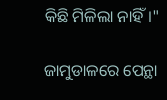କିଛି ମିଳିଲା ନାହିଁ।"

ଜାମୁଡାଳରେ ପେନ୍ଥା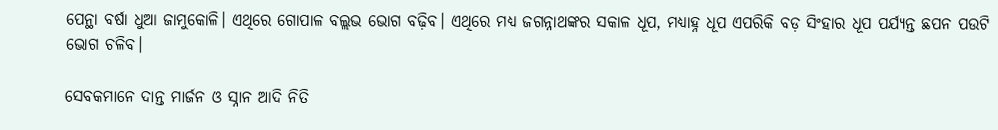ପେନ୍ଥା ବର୍ଷା ଧୁଆ ଜାମୁକୋଳି। ଏଥିରେ ଗୋପାଳ ବଲ୍ଲଭ ଭୋଗ ବଢ଼ିବ। ଏଥିରେ ମଧ୍ୟ ଜଗନ୍ନାଥଙ୍କର ସକାଳ ଧୂପ, ମଧ୍ୟାହ୍ନ ଧୂପ ଏପରିକି ବଡ଼ ସିଂହାର ଧୂପ ପର୍ଯ୍ୟନ୍ତ ଛପନ ପଉଟି ଭୋଗ ଚଳିବ।

ସେବକମାନେ ଦାନ୍ତ ମାର୍ଜନ ଓ ସ୍ନାନ ଆଦି ନିତି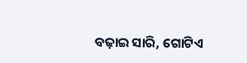ବଢ଼ାଇ ସାରି, ଗୋଟିଏ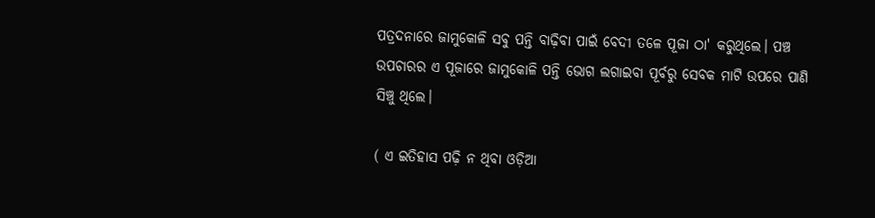ପତ୍ରଦନାରେ ଜାମୁକୋଳି ସବୁ ପନ୍ତି ବାଢ଼ିବା ପାଇଁ ବେଦୀ ତଳେ ପୂଜା ଠା' କରୁଥିଲେ। ପଞ୍ଚ ଉପଚାରର ଏ ପୂଜାରେ ଜାମୁକୋଳି ପନ୍ତି ଭୋଗ ଲଗାଇବା ପୂର୍ବରୁ ସେବକ ମାଟି ଉପରେ ପାଣି ସିଞ୍ଚୁ ଥିଲେ।

( ଏ ଇତିହାସ ପଢ଼ି ନ ଥିବା ଓଡ଼ିଆ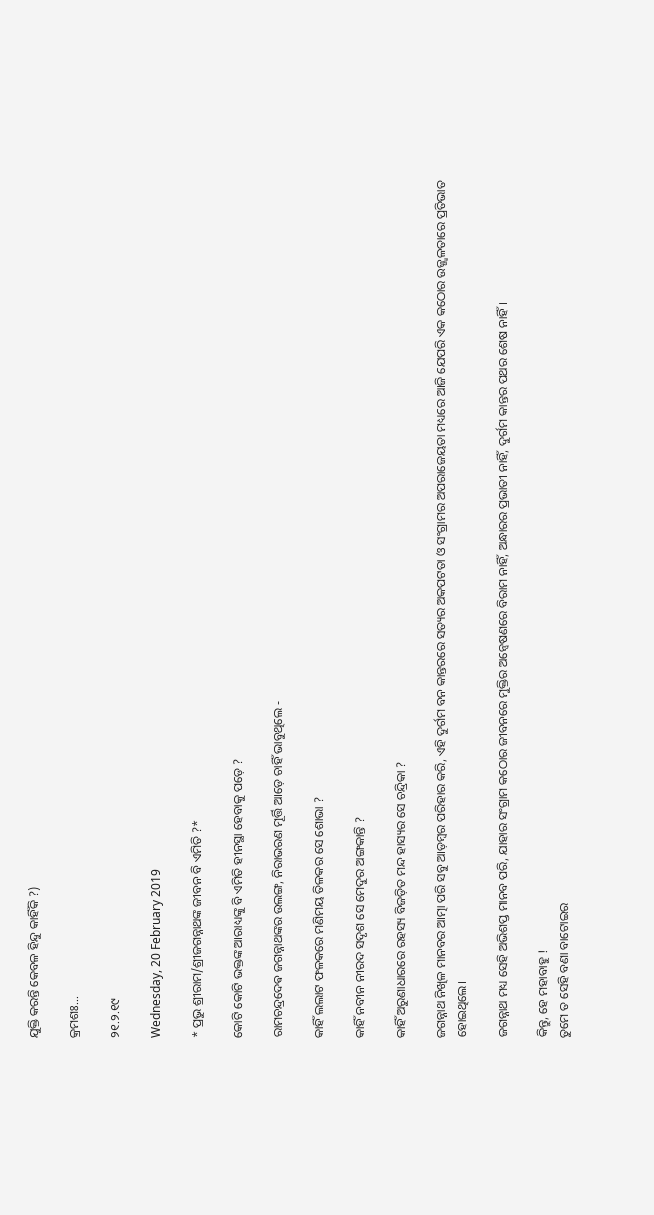ଯୁକ୍ତି କରନ୍ତି କେବଳ ହିନ୍ଦୁ କାହିଁକି ?)

କ୍ରମଶଃ...

୨୧.୨.୧୯

Wednesday, 20 February 2019

* ପ୍ରଭୁ ଶ୍ରୀରାମ/ଶ୍ରୀଜଗନ୍ନାଥଙ୍କ ଜୀବନ ବି ଏମିତି ?*

କୋଟି କୋଟି ଭକ୍ତଙ୍କ ଆରାଧ୍ୟଙ୍କୁ ବି ଏମିତି ହୀନସ୍ଥା ହେବାକୁ ପଡ଼େ ?

ରାମଚନ୍ଦ୍ରଦେଵ ଜଗନ୍ନାଥଙ୍କର ଉଲଙ୍ଗ, ନିରାଭରଣ ମୂର୍ତ୍ତି ଆଡ଼େ ଚାହିଁ ଭାବୁଥିଲେ -

କାହିଁ ଲଲାଟ ଫଳକରେ ମଣିମୟ ତିଳକର ସେ ଶୋଭା ?

କାହିଁ ନବୀନ ନୀରଦ ସଦୃଶ ସେ ମେଦୁର ଅଙ୍ଗକାନ୍ତି ?

କାହିଁ ଅରୁଣାଧାରରେ ରହସ୍ୟ ବିଜଡ଼ିତ ମନ୍ଦ ହାସ୍ୟର ସେ ଚନ୍ଦ୍ରିକା ?

ଜଗନ୍ନାଥ ନିଖିଳ ମାନବର ଆତ୍ମା ପରି ସବୁ ଆଡ଼ମ୍ବର ପରିହାର କରି, ଏହି ଦୁର୍ଗମ ବନ କାନ୍ତରରେ ସତ୍ୟର ଅକପଟତା ଓ ସଂଗ୍ରାମର ଅପରାଜେୟତା ମଧ୍ୟରେ ଆଜି ଯେପରି ଏକ କଠୋର ଉଜ୍ଜ୍ୱଳତାରେ ପ୍ରତିଭାତ ହୋଇଥିଲେ।

ଜଗନ୍ନାଥ ମଧ୍ୟ ସେହି ଅଭିଶପ୍ତ ମାନବ ପରି, ଯାହାର ସଂଗ୍ରାମ କଠୋର ଜୀବନରେ ମୁକ୍ତିର ଅନ୍ୱେଷଣରେ ବିରାମ ନାହିଁ, ଅନ୍ଧାରର ପ୍ରଭାତୀ ନାହିଁ, ଦୁର୍ଗମ କାନ୍ତର ପଥର ଶେଷ ନାହିଁ।

କିନ୍ତୁ, ହେ ମହାବାହୁ !
ତୁମେ ତ ସେହି ବଣା ବାଟୋଇର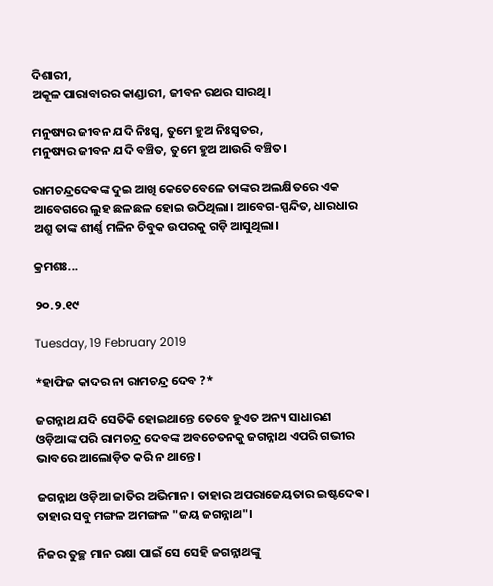ଦିଶାରୀ,
ଅକୂଳ ପାରାବାରର କାଣ୍ଡାରୀ, ଜୀବନ ରଥର ସାରଥି।

ମନୁଷ୍ୟର ଜୀବନ ଯଦି ନିଃସ୍ୱ, ତୁମେ ହୁଅ ନିଃସ୍ୱତର,
ମନୁଷ୍ୟର ଜୀବନ ଯଦି ବଞ୍ଚିତ, ତୁମେ ହୁଅ ଆଉରି ବଞ୍ଚିତ।

ରାମଚନ୍ଦ୍ରଦେଵଙ୍କ ଦୁଇ ଆଖି କେତେବେଳେ ତାଙ୍କର ଅଲକ୍ଷିତରେ ଏକ ଆବେଗରେ ଲୁହ ଛଳଛଳ ହୋଇ ଉଠିଥିଲା। ଆବେଗ-ସ୍ପନ୍ଦିତ, ଧାରଧାର ଅଶ୍ରୁ ତାଙ୍କ ଶୀର୍ଣ୍ଣ ମଳିନ ଚିବୁକ ଉପରକୁ ଗଡ଼ି ଆସୁଥିଲା।

କ୍ରମଶଃ...

୨୦.୨.୧୯

Tuesday, 19 February 2019

*ହାଫିଜ କାଦର ନା ରାମଚନ୍ଦ୍ର ଦେବ ?*

ଜଗନ୍ନାଥ ଯଦି ସେତିକି ହୋଇଥାନ୍ତେ ତେବେ ହୁଏତ ଅନ୍ୟ ସାଧାରଣ ଓଡ଼ିଆଙ୍କ ପରି ରାମଚନ୍ଦ୍ର ଦେବଙ୍କ ଅବଚେତନକୁ ଜଗନ୍ନାଥ ଏପରି ଗଭୀର ଭାବରେ ଆଲୋଡ଼ିତ କରି ନ ଥାନ୍ତେ।

ଜଗନ୍ନାଥ ଓଡ଼ିଆ ଜାତିର ଅଭିମାନ। ତାହାର ଅପରାଜେୟତାର ଇଷ୍ଟଦେଵ। ତାହାର ସବୁ ମଙ୍ଗଳ ଅମଙ୍ଗଳ "ଜୟ ଜଗନ୍ନାଥ"।

ନିଜର ତୁଚ୍ଛ ମାନ ରକ୍ଷା ପାଇଁ ସେ ସେହି ଜଗନ୍ନାଥଙ୍କୁ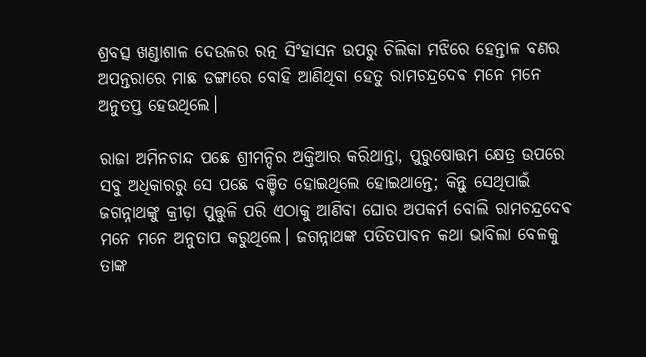ଶ୍ରବତ୍ସ ଖଣ୍ଡାଶାଳ ଦେଉଳର ରତ୍ନ ସିଂହାସନ ଉପରୁ ଚିଲିକା ମଝିରେ ହେନ୍ତାଳ ବଣର ଅପନ୍ତରାରେ ମାଛ ଡଙ୍ଗାରେ ବୋହି ଆଣିଥିବା ହେତୁ ରାମଚନ୍ଦ୍ରଦେଵ ମନେ ମନେ ଅନୁତପ୍ତ ହେଉଥିଲେ।

ରାଜା ଅମିନଚାନ୍ଦ ପଛେ ଶ୍ରୀମନ୍ଦିର ଅକ୍ତିଆର କରିଥାନ୍ତା, ପୁରୁଷୋତ୍ତମ କ୍ଷେତ୍ର ଉପରେ ସବୁ ଅଧିକାରରୁ ସେ ପଛେ ବଞ୍ଚିତ ହୋଇଥିଲେ ହୋଇଥାନ୍ତେ; କିନ୍ତୁ ସେଥିପାଇଁ ଜଗନ୍ନାଥଙ୍କୁ କ୍ରୀଡ଼ା ପୁତ୍ତୁଳି ପରି ଏଠାକୁ ଆଣିବା ଘୋର ଅପକର୍ମ ବୋଲି ରାମଚନ୍ଦ୍ରଦେଵ ମନେ ମନେ ଅନୁତାପ କରୁଥିଲେ। ଜଗନ୍ନାଥଙ୍କ ପତିତପାବନ କଥା ଭାବିଲା ବେଳକୁ ତାଙ୍କ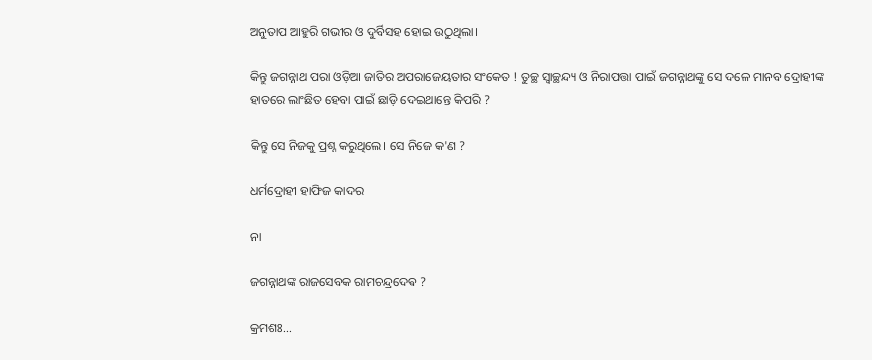ଅନୁତାପ ଆହୁରି ଗଭୀର ଓ ଦୁର୍ବିସହ ହୋଇ ଉଠୁଥିଲା।

କିନ୍ତୁ ଜଗନ୍ନାଥ ପରା ଓଡ଼ିଆ ଜାତିର ଅପରାଜେୟତାର ସଂକେତ ! ତୁଚ୍ଛ ସ୍ୱାଚ୍ଛନ୍ଦ୍ୟ ଓ ନିରାପତ୍ତା ପାଇଁ ଜଗନ୍ନାଥଙ୍କୁ ସେ ଦଳେ ମାନବ ଦ୍ରୋହୀଙ୍କ ହାତରେ ଲାଂଛିତ ହେବା ପାଇଁ ଛାଡ଼ି ଦେଇଥାନ୍ତେ କିପରି ?

କିନ୍ତୁ ସେ ନିଜକୁ ପ୍ରଶ୍ନ କରୁଥିଲେ। ସେ ନିଜେ କ'ଣ ?

ଧର୍ମଦ୍ରୋହୀ ହାଫିଜ କାଦର

ନା

ଜଗନ୍ନାଥଙ୍କ ରାଜସେବକ ରାମଚନ୍ଦ୍ରଦେଵ ?

କ୍ରମଶଃ...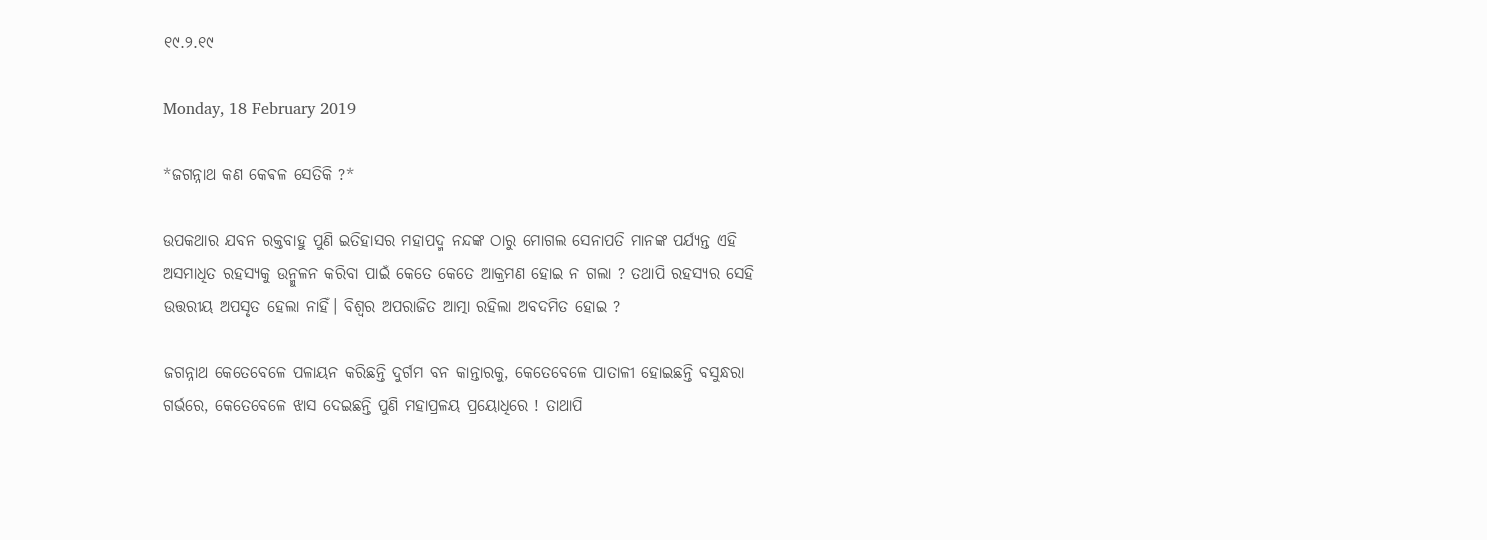୧୯.୨.୧୯

Monday, 18 February 2019

*ଜଗନ୍ନାଥ କଣ କେଵଳ ସେତିକି ?*

ଉପକଥାର ଯବନ ରକ୍ତବାହୁ ପୁଣି ଇତିହାସର ମହାପଦ୍ମ ନନ୍ଦଙ୍କ ଠାରୁ ମୋଗଲ ସେନାପତି ମାନଙ୍କ ପର୍ଯ୍ୟନ୍ତ ଏହି ଅସମାଧିତ ରହସ୍ୟକୁ ଉନ୍ମୁଳନ କରିବା ପାଇଁ କେତେ କେତେ ଆକ୍ରମଣ ହୋଇ ନ ଗଲା ? ତଥାପି ରହସ୍ୟର ସେହି ଉତ୍ତରୀୟ ଅପସୃତ ହେଲା ନାହିଁ। ବିଶ୍ୱର ଅପରାଜିତ ଆତ୍ମା ରହିଲା ଅବଦମିତ ହୋଇ ?

ଜଗନ୍ନାଥ କେତେବେଳେ ପଳାୟନ କରିଛନ୍ତି ଦୁର୍ଗମ ବନ କାନ୍ତାରକୁ, କେତେବେଳେ ପାତାଳୀ ହୋଇଛନ୍ତି ବସୁନ୍ଧରା ଗର୍ଭରେ, କେତେବେଳେ ଝାସ ଦେଇଛନ୍ତି ପୁଣି ମହାପ୍ରଳୟ ପ୍ରୟୋଧିରେ ! ତାଥାପି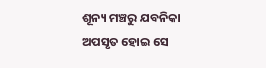ଶୂନ୍ୟ ମଞ୍ଚରୁ ଯବନିକା ଅପସୃତ ହୋଇ ସେ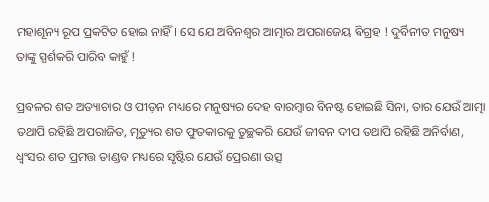ମହାଶୂନ୍ୟ ରୂପ ପ୍ରକଟିତ ହୋଇ ନାହିଁ। ସେ ଯେ ଅବିନଶ୍ୱର ଆତ୍ମାର ଅପରାଜେୟ ଵିଗ୍ରହ ! ଦୁର୍ବିନୀତ ମନୁଷ୍ୟ ତାଙ୍କୁ ସ୍ପର୍ଶକରି ପାରିବ କାହୁଁ !

ପ୍ରବଳର ଶତ ଅତ୍ୟାଚାର ଓ ପୀଡ଼ନ ମଧ୍ୟରେ ମନୁଷ୍ୟର ଦେହ ବାରମ୍ବାର ବିନଷ୍ଟ ହୋଇଛି ସିନା, ତାର ଯେଉଁ ଆତ୍ମା ତଥାପି ରହିଛି ଅପରାଜିତ, ମୃତ୍ୟୁର ଶତ ଫୁତକାରକୁ ତୁଚ୍ଛକରି ଯେଉଁ ଜୀବନ ଦୀପ ତଥାପି ରହିଛି ଅନିର୍ବାଣ, ଧ୍ଵଂସର ଶତ ପ୍ରମତ୍ତ ତାଣ୍ଡବ ମଧ୍ୟରେ ସୃଷ୍ଟିର ଯେଉଁ ପ୍ରେରଣା ଉତ୍ସ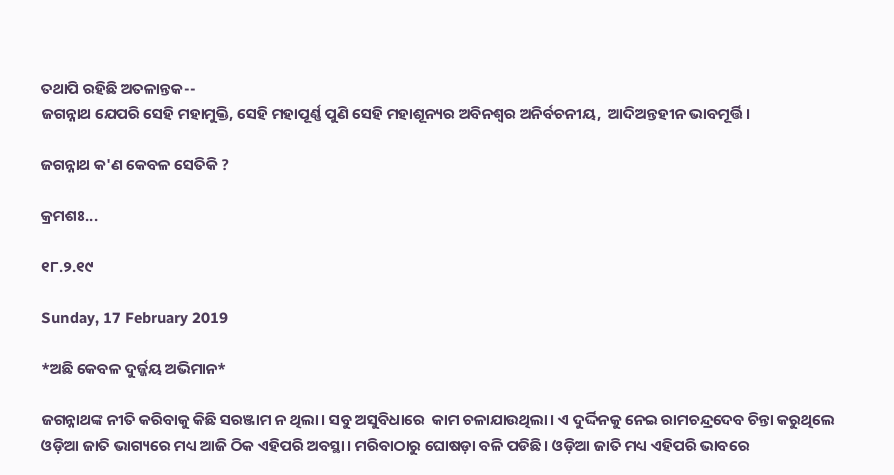ତଥାପି ରହିଛି ଅତଳାନ୍ତକ--
ଜଗନ୍ନାଥ ଯେପରି ସେହି ମହାମୁକ୍ତି, ସେହି ମହାପୂର୍ଣ୍ଣ ପୁଣି ସେହି ମହାଶୂନ୍ୟର ଅବିନଶ୍ୱର ଅନିର୍ବଚନୀୟ,  ଆଦିଅନ୍ତହୀନ ଭାବମୂର୍ତ୍ତି।

ଜଗନ୍ନାଥ କ'ଣ କେବଳ ସେତିକି ?

କ୍ରମଶଃ...

୧୮.୨.୧୯

Sunday, 17 February 2019

*ଅଛି କେବଳ ଦୁର୍ଜ୍ଜୟ ଅଭିମାନ*

ଜଗନ୍ନାଥଙ୍କ ନୀତି କରିବାକୁ କିଛି ସରଞ୍ଜାମ ନ ଥିଲା। ସବୁ ଅସୁବିଧାରେ  କାମ ଚଳାଯାଉଥିଲା। ଏ ଦୁର୍ଦ୍ଦିନକୁ ନେଇ ରାମଚନ୍ଦ୍ରଦେବ ଚିନ୍ତା କରୁଥିଲେ ଓଡ଼ିଆ ଜାତି ଭାଗ୍ୟରେ ମଧ୍ୟ ଆଜି ଠିକ ଏହିପରି ଅବସ୍ଥା। ମରିବାଠାରୁ ଘୋଷଡ଼ା ବଳି ପଡିଛି। ଓଡ଼ିଆ ଜାତି ମଧ୍ୟ ଏହିପରି ଭାବରେ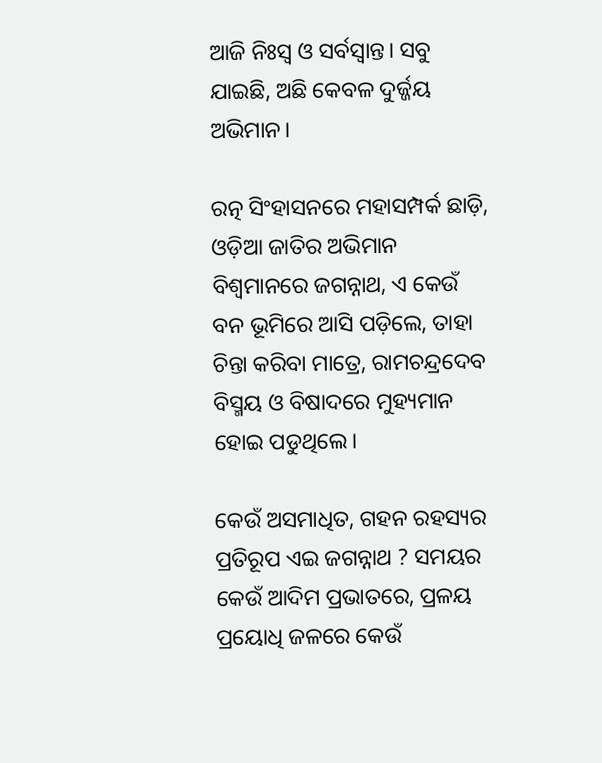ଆଜି ନିଃସ୍ୱ ଓ ସର୍ବସ୍ୱାନ୍ତ। ସବୁ ଯାଇଛି, ଅଛି କେବଳ ଦୁର୍ଜ୍ଜୟ ଅଭିମାନ।

ରତ୍ନ ସିଂହାସନରେ ମହାସମ୍ପର୍କ ଛାଡ଼ି, ଓଡ଼ିଆ ଜାତିର ଅଭିମାନ ବିଶ୍ଵମାନରେ ଜଗନ୍ନାଥ, ଏ କେଉଁ ବନ ଭୂମିରେ ଆସି ପଡ଼ିଲେ, ତାହା ଚିନ୍ତା କରିବା ମାତ୍ରେ, ରାମଚନ୍ଦ୍ରଦେବ ବିସ୍ମୟ ଓ ବିଷାଦରେ ମୁହ୍ୟମାନ ହୋଇ ପଡୁଥିଲେ।

କେଉଁ ଅସମାଧିତ, ଗହନ ରହସ୍ୟର ପ୍ରତିରୂପ ଏଇ ଜଗନ୍ନାଥ ? ସମୟର କେଉଁ ଆଦିମ ପ୍ରଭାତରେ, ପ୍ରଳୟ ପ୍ରୟୋଧି ଜଳରେ କେଉଁ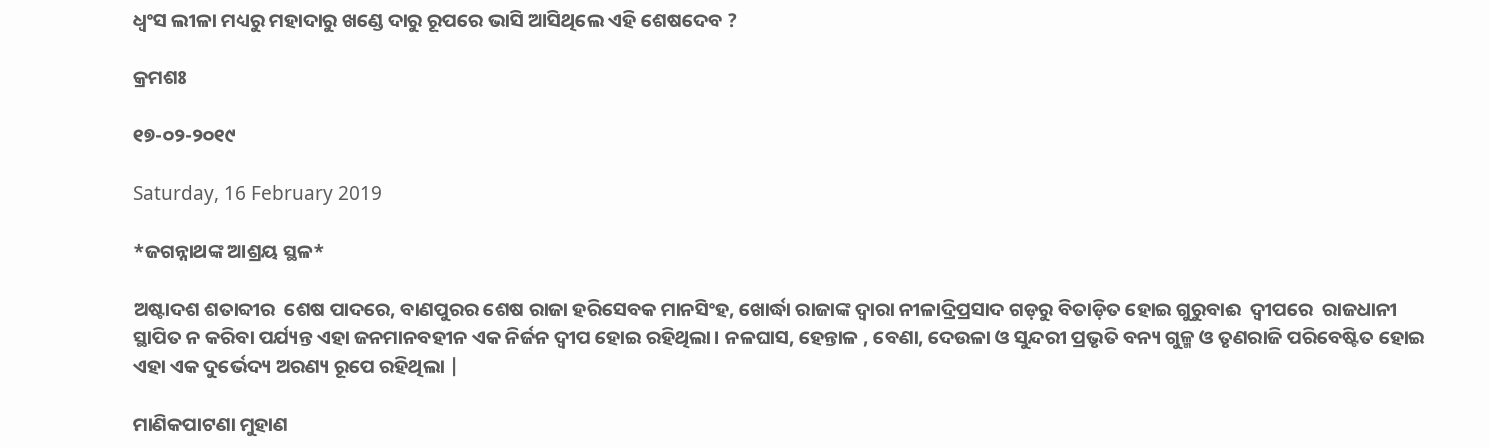ଧ୍ୱଂସ ଲୀଳା ମଧ୍ୟରୁ ମହାଦାରୁ ଖଣ୍ଡେ ଦାରୁ ରୂପରେ ଭାସି ଆସିଥିଲେ ଏହି ଶେଷଦେବ ?

କ୍ରମଶଃ

୧୭-୦୨-୨୦୧୯

Saturday, 16 February 2019

*ଜଗନ୍ନାଥଙ୍କ ଆଶ୍ରୟ ସ୍ଥଳ*

ଅଷ୍ଟାଦଶ ଶତାବ୍ଦୀର  ଶେଷ ପାଦରେ, ବାଣପୁରର ଶେଷ ରାଜା ହରିସେବକ ମାନସିଂହ, ଖୋର୍ଦ୍ଧା ରାଜାଙ୍କ ଦ୍ୱାରା ନୀଳାଦ୍ରିପ୍ରସାଦ ଗଡ଼ରୁ ବିତାଡ଼ିତ ହୋଇ ଗୁରୁବାଈ  ଦ୍ଵୀପରେ  ରାଜଧାନୀ ସ୍ଥାପିତ ନ କରିବା ପର୍ଯ୍ୟନ୍ତ ଏହା ଜନମାନବହୀନ ଏକ ନିର୍ଜନ ଦ୍ଵୀପ ହୋଇ ରହିଥିଲା। ନଳଘାସ, ହେନ୍ତାଳ , ବେଣା, ଦେଉଳା ଓ ସୁନ୍ଦରୀ ପ୍ରଭୃତି ବନ୍ୟ ଗୁଳ୍ମ ଓ ତୃଣରାଜି ପରିବେଷ୍ଟିତ ହୋଇ ଏହା ଏକ ଦୁର୍ଭେଦ୍ୟ ଅରଣ୍ୟ ରୂପେ ରହିଥିଲା |

ମାଣିକପାଟଣା ମୁହାଣ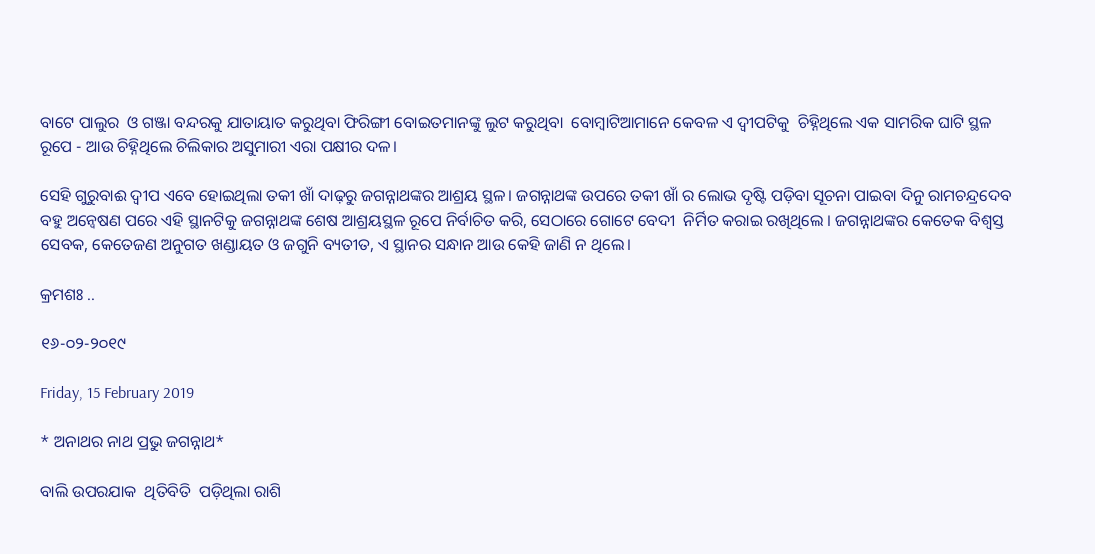ବାଟେ ପାଲୁର  ଓ ଗଞ୍ଜା ବନ୍ଦରକୁ ଯାତାୟାତ କରୁଥିବା ଫିରିଙ୍ଗୀ ବୋଇତମାନଙ୍କୁ ଲୁଟ କରୁଥିବା  ବୋମ୍ବାଟିଆମାନେ କେବଳ ଏ ଦ୍ଵୀପଟିକୁ  ଚିହ୍ନିଥିଲେ ଏକ ସାମରିକ ଘାଟି ସ୍ଥଳ ରୂପେ - ଆଉ ଚିହ୍ନିଥିଲେ ଚିଲିକାର ଅସୁମାରୀ ଏରା ପକ୍ଷୀର ଦଳ।

ସେହି ଗୁରୁବାଈ ଦ୍ବୀପ ଏବେ ହୋଇଥିଲା ତକୀ ଖାଁ ଦାଢ଼ରୁ ଜଗନ୍ନାଥଙ୍କର ଆଶ୍ରୟ ସ୍ଥଳ। ଜଗନ୍ନାଥଙ୍କ ଉପରେ ତକୀ ଖାଁ ର ଲୋଭ ଦୃଷ୍ଟି ପଡ଼ିବା ସୂଚନା ପାଇବା ଦିନୁ ରାମଚନ୍ଦ୍ରଦେବ ବହୁ ଅନ୍ୱେଷଣ ପରେ ଏହି ସ୍ଥାନଟିକୁ ଜଗନ୍ନାଥଙ୍କ ଶେଷ ଆଶ୍ରୟସ୍ଥଳ ରୂପେ ନିର୍ବାଚିତ କରି, ସେଠାରେ ଗୋଟେ ବେଦୀ  ନିର୍ମିତ କରାଇ ରଖିଥିଲେ । ଜଗନ୍ନାଥଙ୍କର କେତେକ ବିଶ୍ୱସ୍ତ ସେବକ, କେତେଜଣ ଅନୁଗତ ଖଣ୍ଡାୟତ ଓ ଜଗୁନି ବ୍ୟତୀତ, ଏ ସ୍ଥାନର ସନ୍ଧାନ ଆଉ କେହି ଜାଣି ନ ଥିଲେ।

କ୍ରମଶଃ ..

୧୬-୦୨-୨୦୧୯

Friday, 15 February 2019

* ଅନାଥର ନାଥ ପ୍ରଭୁ ଜଗନ୍ନାଥ*

ବାଲି ଉପରଯାକ  ଥିତିବିତି  ପଡ଼ିଥିଲା ରାଶି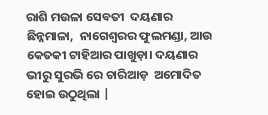ରାଶି ମଉଳା ସେବତୀ  ଦୟଣାର  ଛିନ୍ନମାଳା,  ନାଗେଶ୍ୱରର ଫୁଲମଣ୍ଡା, ଆଉ କେତକୀ ଟାହିଆର ପାଖୁଡ଼ା। ଦୟଣାର ଭୀରୁ ସୁରଭି ରେ ଚାରିଆଡ଼  ଅମୋଦିତ ହୋଇ ଉଠୁଥିଲା |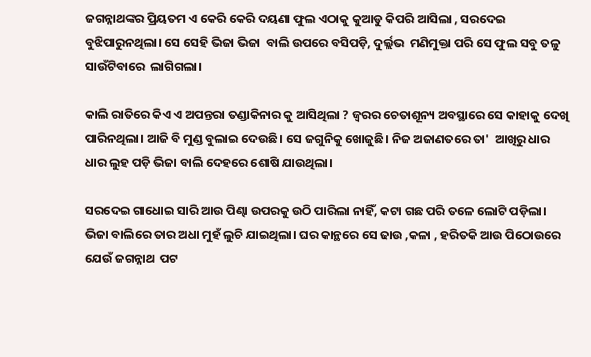ଜଗନ୍ନାଥଙ୍କର ପ୍ରିୟତମ ଏ କେରି କେରି ଦୟଣା ଫୁଲ ଏଠାକୁ କୁଆଡୁ କିପରି ଆସିଲା , ସରଦେଇ ବୁଝିପାରୁନଥିଲା। ସେ ସେହି ଭିଜା ଭିଜା  ବାଲି ଉପରେ ବସିପଡ଼ି, ଦୁର୍ଲ୍ଲଭ  ମଣିମୁକ୍ତା ପରି ସେ ଫୁଲ ସବୁ ତଳୁ ସାଉଁଟିବାରେ  ଲାଗିଗଲା।

କାଲି ରାତିରେ କିଏ ଏ ଅପନ୍ତରା ତଣ୍ଡାକିନାର କୁ ଆସିଥିଲା ? ଜ୍ୱରର ଚେତାଶୂନ୍ୟ ଅବସ୍ଥାରେ ସେ କାହାକୁ ଦେଖି ପାରିନଥିଲା। ଆଜି ବି ମୁଣ୍ଡ ବୁଲାଇ ଦେଉଛି। ସେ ଜଗୁନିକୁ ଖୋଜୁଛି। ନିଜ ଅଜାଣତରେ ତା'  ଆଖିରୁ ଧାର ଧାର ଲୁହ ପଡ଼ି ଭିଜା ବାଲି ଦେହରେ ଶୋଷି ଯାଉଥିଲା।

ସରଦେଇ ଗାଧୋଇ ସାରି ଆଉ ପିଣ୍ଢା ଉପରକୁ ଉଠି ପାରିଲା ନାହିଁ, କଟା ଗଛ ପରି ତଳେ ଲୋଟି ପଡ଼ିଲା। ଭିଜା ବାଲିରେ ତାର ଅଧା ମୁହଁ ଲୁଚି ଯାଇଥିଲା। ଘର କାନ୍ଥରେ ସେ ଢାଉ ,କଳା , ହରିତକି ଆଉ ପିଠୋଉରେ ଯେଉଁ ଜଗନ୍ନାଥ  ପଟ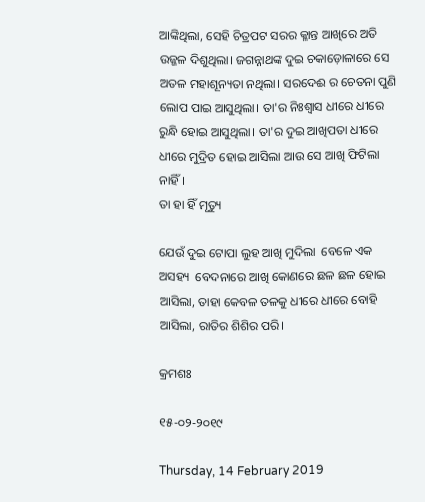ଆଙ୍କିଥିଲା, ସେହି ଚିତ୍ରପଟ ସରର କ୍ଳାନ୍ତ ଆଖିରେ ଅତି ଉଜ୍ଜଳ ଦିଶୁଥିଲା। ଜଗନ୍ନାଥଙ୍କ ଦୁଇ ଚକାଡ଼ୋଳାରେ ସେ ଅତଳ ମହାଶୂନ୍ୟତା ନଥିଲା। ସରଦେଈ ର ଚେତନା ପୁଣି ଲୋପ ପାଇ ଆସୁଥିଲା। ତା'ର ନିଃଶ୍ବାସ ଧୀରେ ଧୀରେ ରୁନ୍ଧି ହୋଇ ଆସୁଥିଲା। ତା'ର ଦୁଇ ଆଖିପତା ଧୀରେ ଧୀରେ ମୁଦ୍ରିତ ହୋଇ ଆସିଲା ଆଉ ସେ ଆଖି ଫିଟିଲା ନାହିଁ।
ତା ହା ହିଁ ମୃତ୍ୟୁ

ଯେଉଁ ଦୁଇ ଟୋପା ଲୁହ ଆଖି ମୁଦିଲା  ବେଳେ ଏକ ଅସହ୍ୟ  ବେଦନାରେ ଆଖି କୋଣରେ ଛଳ ଛଳ ହୋଇ ଆସିଲା, ତାହା କେବଳ ତଳକୁ ଧୀରେ ଧୀରେ ବୋହି ଆସିଲା, ରାତିର ଶିଶିର ପରି।

କ୍ରମଶଃ

୧୫-୦୨-୨୦୧୯

Thursday, 14 February 2019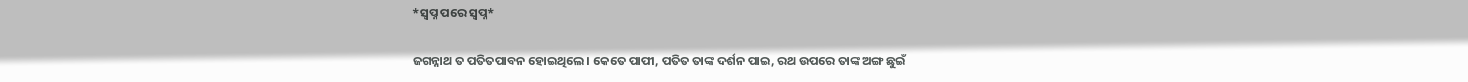*ସ୍ବପ୍ନ ପରେ ସ୍ବପ୍ନ*

ଜଗନ୍ନାଥ ତ ପତିତପାବନ ହୋଇଥିଲେ। କେତେ ପାପୀ, ପତିତ ତାଙ୍କ ଦର୍ଶନ ପାଇ, ରଥ ଉପରେ ତାଙ୍କ ଅଙ୍ଗ ଛୁଇଁ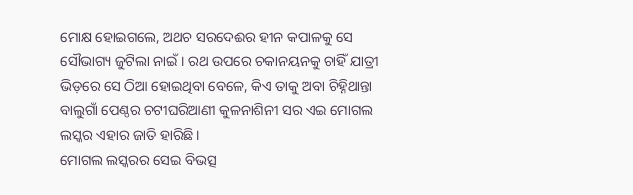ମୋକ୍ଷ ହୋଇଗଲେ, ଅଥଚ ସରଦେଈର ହୀନ କପାଳକୁ ସେ ସୌଭାଗ୍ୟ ଜୁଟିଲା ନାଇଁ। ରଥ ଉପରେ ଚକାନୟନକୁ ଚାହିଁ ଯାତ୍ରୀ ଭିଡ଼ରେ ସେ ଠିଆ ହୋଇଥିବା ବେଳେ, କିଏ ତାକୁ ଅବା ଚିହ୍ନିଥାନ୍ତା ବାଲୁଗାଁ ପେଣ୍ଠର ଚଟୀଘରିଆଣୀ କୁଳନାଶିନୀ ସର ଏଇ ମୋଗଲ ଲସ୍କର ଏହାର ଜାତି ହାରିଛି।
ମୋଗଲ ଲସ୍କରର ସେଇ ବିଭତ୍ସ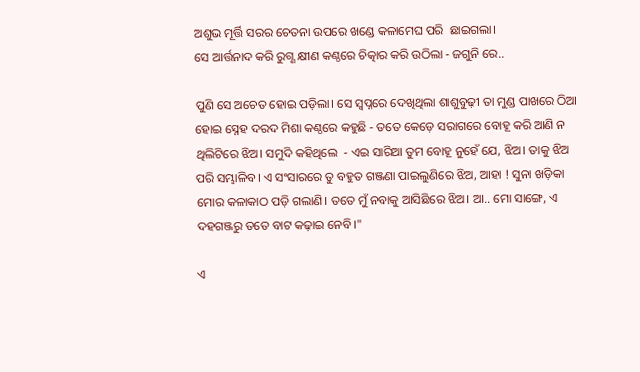ଅଶୁଭ ମୂର୍ତ୍ତି ସରର ଚେତନା ଉପରେ ଖଣ୍ଡେ କଳାମେଘ ପରି  ଛାଇଗଲା।
ସେ ଆର୍ତ୍ତନାଦ କରି ରୁଗ୍ଣ କ୍ଷୀଣ କଣ୍ଠରେ ଚିତ୍କାର କରି ଉଠିଲା - ଜଗୁନି ରେ..

ପୁଣି ସେ ଅଚେତ ହୋଇ ପଡ଼ିଲା। ସେ ସ୍ୱପ୍ନରେ ଦେଖିଥିଲା ଶାଶୁବୁଢ଼ୀ ତା ମୁଣ୍ଡ ପାଖରେ ଠିଆ ହୋଇ ସ୍ନେହ ଦରଦ ମିଶା କଣ୍ଠରେ କହୁଛି - ତତେ କେଡ଼େ ସରାଗରେ ବୋହୂ କରି ଆଣି ନ ଥିଲିଟିରେ ଝିଅ। ସମୁଦି କହିଥିଲେ  - ଏଇ ସାରିଆ ତୁମ ବୋହୂ ନୁହେଁ ଯେ, ଝିଅ। ତାକୁ ଝିଅ ପରି ସମ୍ଭାଳିବ। ଏ ସଂସାରରେ ତୁ ବହୁତ ଗଞ୍ଜଣା ପାଇଲୁଣିରେ ଝିଅ, ଆହା ! ସୁନା ଖଡ଼ିକା ମୋର କଳାକାଠ ପଡ଼ି ଗଲାଣି। ତତେ ମୁଁ ନବାକୁ ଆସିଛିରେ ଝିଅ। ଆ.. ମୋ ସାଙ୍ଗେ, ଏ ଦହଗଞ୍ଜରୁ ତତେ ବାଟ କଢ଼ାଇ ନେବି।"

ଏ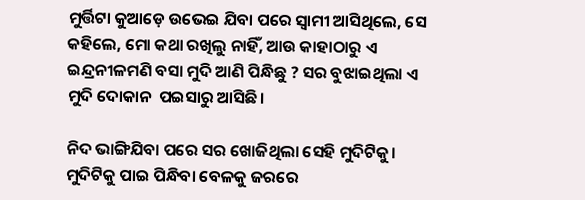ମୁର୍ତ୍ତିଟା କୁଆଡ଼େ ଉଭେଇ ଯିବା ପରେ ସ୍ବାମୀ ଆସିଥିଲେ, ସେ କହିଲେ, ମୋ କଥା ରଖିଲୁ ନାହିଁ, ଆଉ କାହାଠାରୁ ଏ ଇନ୍ଦ୍ରନୀଳମଣି ବସା ମୁଦି ଆଣି ପିନ୍ଧିଛୁ ? ସର ବୁଝାଇଥିଲା ଏ ମୁଦି ଦୋକାନ  ପଇସାରୁ ଆସିଛି।

ନିଦ ଭାଙ୍ଗିଯିବା ପରେ ସର ଖୋଜିଥିଲା ସେହି ମୁଦିଟିକୁ। ମୁଦିଟିକୁ ପାଇ ପିନ୍ଧିବା ବେଳକୁ ଜରରେ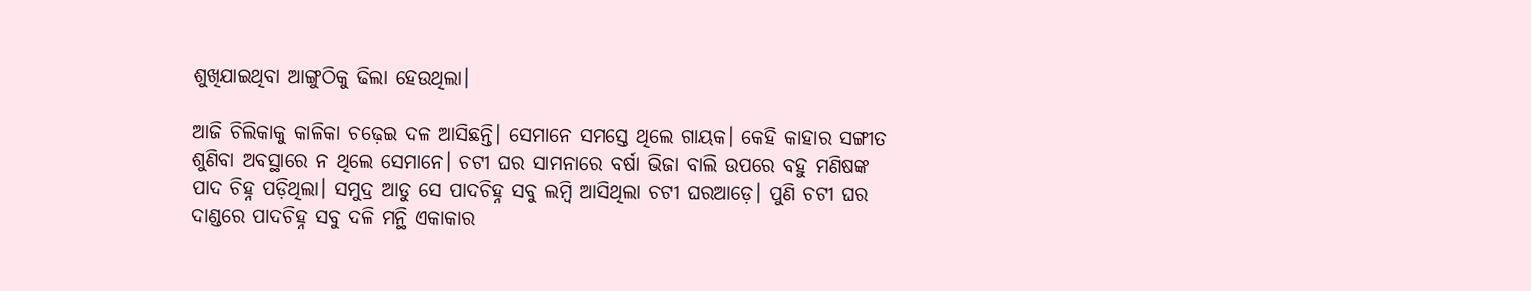ଶୁଖିଯାଇଥିବା ଆଙ୍ଗୁଠିକୁ ଢିଲା ହେଉଥିଲା।

ଆଜି ଚିଲିକାକୁ କାଳିକା ଚଢ଼େଇ ଦଳ ଆସିଛନ୍ତି। ସେମାନେ ସମସ୍ତେ ଥିଲେ ଗାୟକ। କେହି କାହାର ସଙ୍ଗୀତ ଶୁଣିବା ଅବସ୍ଥାରେ ନ ଥିଲେ ସେମାନେ। ଚଟୀ ଘର ସାମନାରେ ବର୍ଷା ଭିଜା ବାଲି ଉପରେ ବହୁ ମଣିଷଙ୍କ ପାଦ ଚିହ୍ନ ପଡ଼ିଥିଲା। ସମୁଦ୍ର ଆଡୁ ସେ ପାଦଚିହ୍ନ ସବୁ ଲମ୍ବି ଆସିଥିଲା ଚଟୀ ଘରଆଡ଼େ। ପୁଣି ଚଟୀ ଘର ଦାଣ୍ଡରେ ପାଦଚିହ୍ନ ସବୁ ଦଳି ମନ୍ଥି ଏକାକାର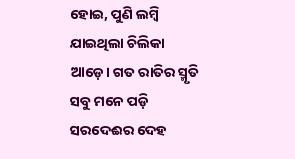ହୋଇ, ପୁଣି ଲମ୍ବି ଯାଇଥିଲା ଚିଲିକା ଆଡ଼େ। ଗତ ରାତିର ସ୍ମୃତି ସବୁ ମନେ ପଡ଼ି ସରଦେଈର ଦେହ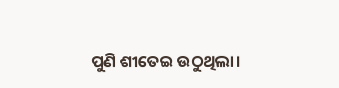ପୁଣି ଶୀତେଇ ଉଠୁଥିଲା।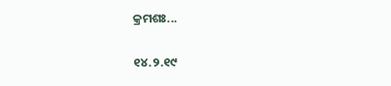କ୍ରମଶଃ...

୧୪.୨.୧୯